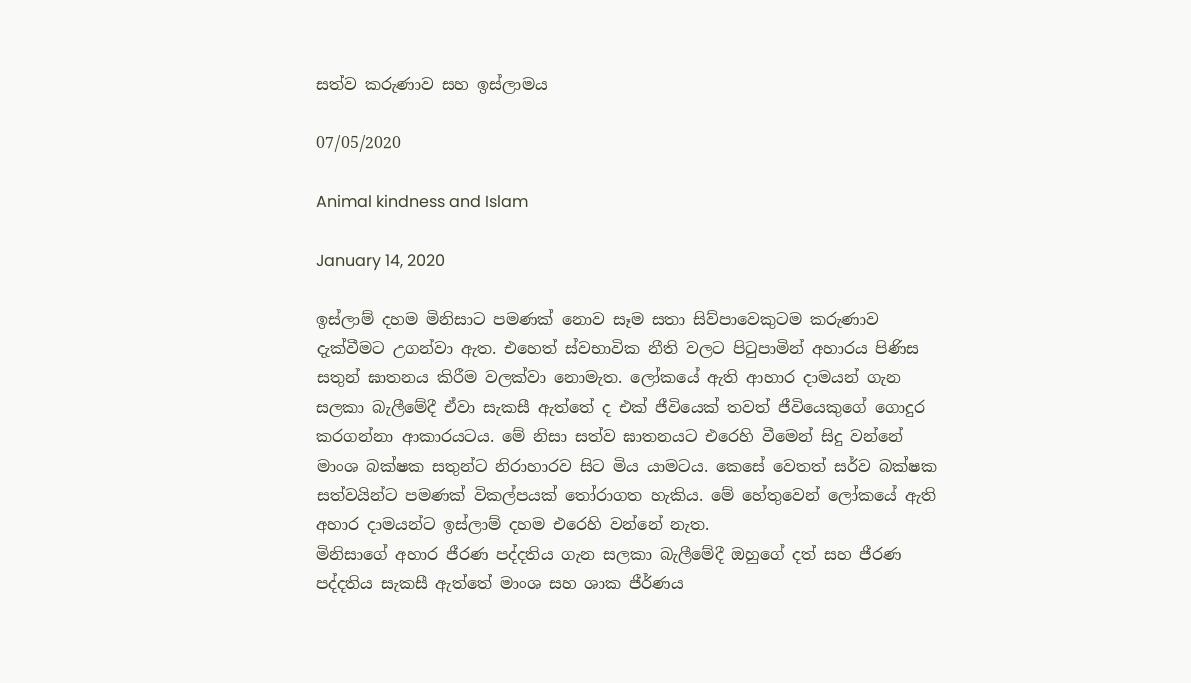සත්ව කරුණාව සහ ඉස්ලාමය

07/05/2020

Animal kindness and Islam

January 14, 2020

ඉස්ලාම් දහම මිනිසාට පමණක් නොව සෑම සතා සිව්පාවෙකුටම කරුණාව දැක්වීමට උගන්වා ඇත. එහෙත් ස්වභාවික නීති වලට පිටුපාමින් අහාරය පිණිස සතුන් ඝාතනය කිරීම වලක්වා නොමැත. ලෝකයේ ඇති ආහාර දාමයන් ගැන සලකා බැලීමේදී ඒවා සැකසී ඇත්තේ ද එක් ජීවියෙක් තවත් ජීවියෙකුගේ ගොදුර කරගන්නා ආකාරයටය. මේ නිසා සත්ව ඝාතනයට එරෙහි වීමෙන් සිදු වන්නේ මාංශ බක්ෂක සතුන්ට නිරාහාරව සිට මිය යාමටය. කෙසේ වෙතත් සර්ව බක්ෂක සත්වයින්ට පමණක් විකල්පයක් තෝරාගත හැකිය. මේ හේතුවෙන් ලෝකයේ ඇති අහාර දාමයන්ට ඉස්ලාම් දහම එරෙහි වන්නේ නැත.
මිනිසාගේ අහාර ජීරණ පද්දතිය ගැන සලකා බැලීමේදී ඔහුගේ දත් සහ ජීරණ පද්දතිය සැකසී ඇත්තේ මාංශ සහ ශාක ජීර්ණය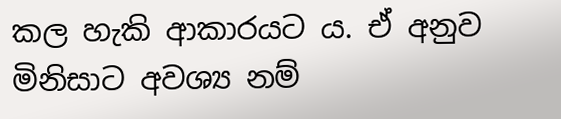කල හැකි ආකාරයට ය. ඒ අනුව මිනිසාට අවශ්‍ය නම්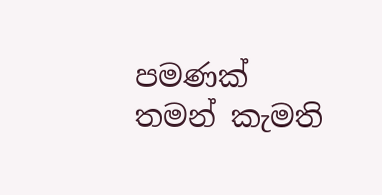පමණක් තමන් කැමති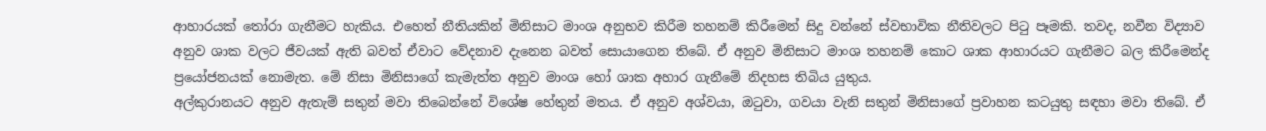ආහාරයක් තෝරා ගැනීමට හැකිය. එහෙත් නීතියකින් මිනිසාට මාංශ අනුභව කිරීම තහනම් කිරීමෙන් සිදු වන්නේ ස්වභාවික නීතිවලට පිටු පෑමකි. තවද, නවීන විද්‍යාව අනුව ශාක වලට ජීවයක් ඇති බවත් ඒවාට වේදනාව දැනෙන බවත් සොයාගෙන තිබේ. ඒ අනුව මිනිසාට මාංශ තහනම් කොට ශාක ආහාරයට ගැනීමට බල කිරීමෙන්ද ප්‍රයෝජනයක් නොමැත. මේ නිසා මිනිසාගේ කැමැත්ත අනුව මාංශ හෝ ශාක අහාර ගැනීමේ නිදහස තිබිය යුතුය.
අල්කුරානයට අනුව ඇතැම් සතුන් මවා තිබෙන්නේ විශේෂ හේතුන් මතය. ඒ අනුව අශ්වයා, ඔටුවා, ගවයා වැනි සතුන් මිනිසාගේ ප්‍රවාහන කටයුතු සඳහා මවා තිබේ. ඒ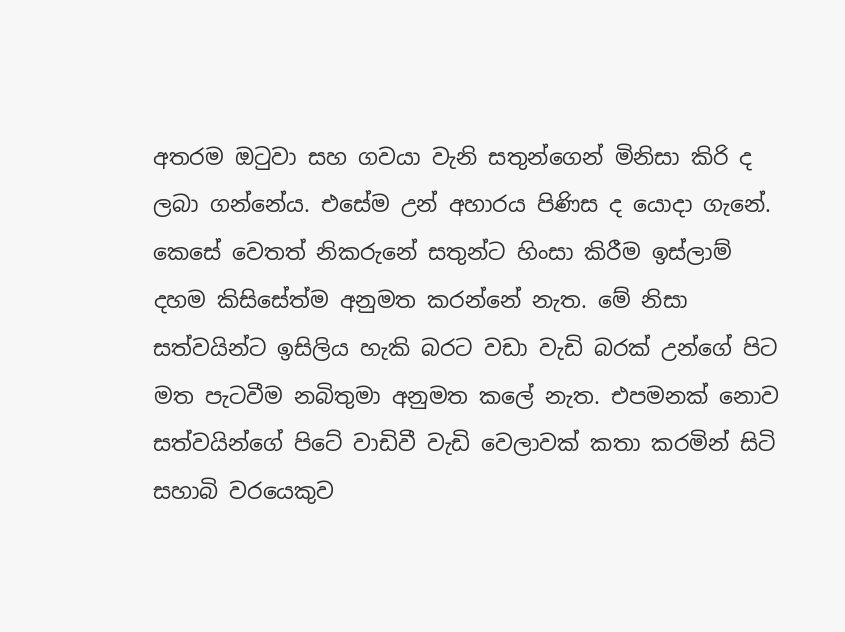අතරම ඔටුවා සහ ගවයා වැනි සතුන්ගෙන් මිනිසා කිරි ද ලබා ගන්නේය. එසේම උන් අහාරය පිණිස ද යොදා ගැනේ. කෙසේ වෙතත් නිකරුනේ සතුන්ට හිංසා කිරීම ඉස්ලාම් දහම කිසිසේත්ම අනුමත කරන්නේ නැත. මේ නිසා සත්වයින්ට ඉසිලිය හැකි බරට වඩා වැඩි බරක් උන්ගේ පිට මත පැටවීම නබිතුමා අනුමත කලේ නැත. එපමනක් නොව සත්වයින්ගේ පිටේ වාඩිවී වැඩි වෙලාවක් කතා කරමින් සිටි සහාබි වරයෙකුව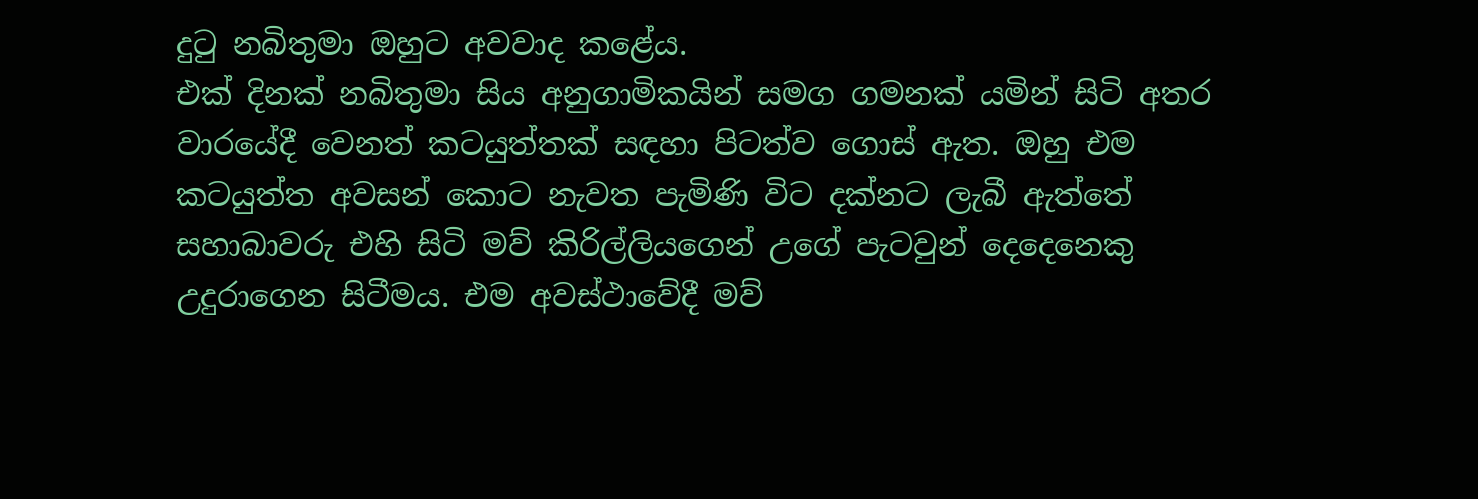දුටු නබිතුමා ඔහුට අවවාද කළේය.
එක් දිනක් නබිතුමා සිය අනුගාමිකයින් සමග ගමනක් යමින් සිටි අතර වාරයේදී වෙනත් කටයුත්තක් සඳහා පිටත්ව ගොස් ඇත. ඔහු එම කටයුත්ත අවසන් කොට නැවත පැමිණි විට දක්නට ලැබී ඇත්තේ සහාබාවරු එහි සිටි මව් කිරිල්ලියගෙන් උගේ පැටවුන් දෙදෙනෙකු උදුරාගෙන සිටීමය. එම අවස්ථාවේදී මව්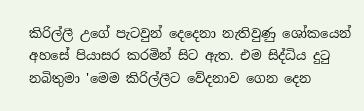කිරිල්ලී උගේ පැටවුන් දෙදෙනා නැතිවුණු ශෝකයෙන් අහසේ පියාසර කරමින් සිට ඇත. එම සිද්ධිය දුටු නබිතුමා 'මෙම කිරිල්ලීට වේදනාව ගෙන දෙන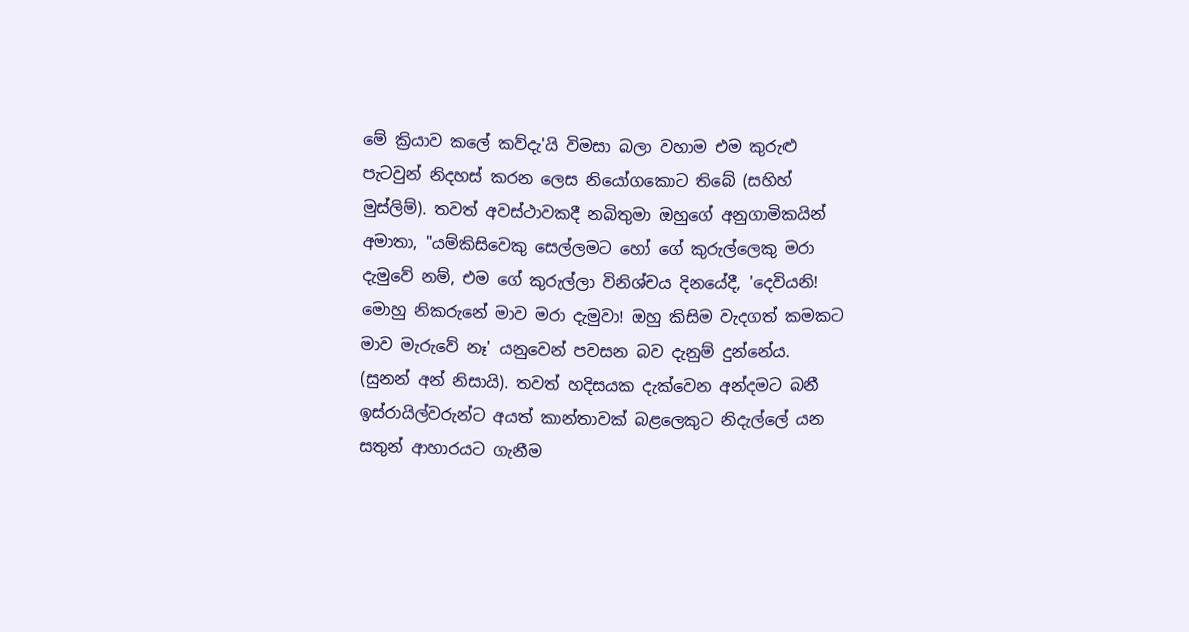මේ ක්‍රියාව කලේ කව්දැ'යි විමසා බලා වහාම එම කුරුළු පැටවුන් නිදහස් කරන ලෙස නියෝගකොට තිබේ (සහිහ් මුස්ලිම්). තවත් අවස්ථාවකදී නබිතුමා ඔහුගේ අනුගාමිකයින් අමාතා, "යම්කිසිවෙකු සෙල්ලමට හෝ ගේ කුරුල්ලෙකු මරා දැමුවේ නම්, එම ගේ කුරුල්ලා විනිශ්චය දිනයේදී, 'දෙවියනි! මොහු නිකරුනේ මාව මරා දැමුවා! ඔහු කිසිම වැදගත් කමකට මාව මැරුවේ නෑ' යනුවෙන් පවසන බව දැනුම් දුන්නේය. (සුනන් අන් නිසායි). තවත් හදිසයක දැක්වෙන අන්දමට බනී ඉස්රායිල්වරුන්ට අයත් කාන්තාවක් බළලෙකුට නිදැල්ලේ යන සතුන් ආහාරයට ගැනීම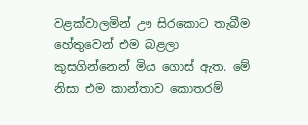වළක්වාලමින් ඌ සිරකොට තැබීම හේතුවෙන් එම බළලා කුසගින්නෙන් මිය ගොස් ඇත. මේ නිසා එම කාන්තාව කොතරම්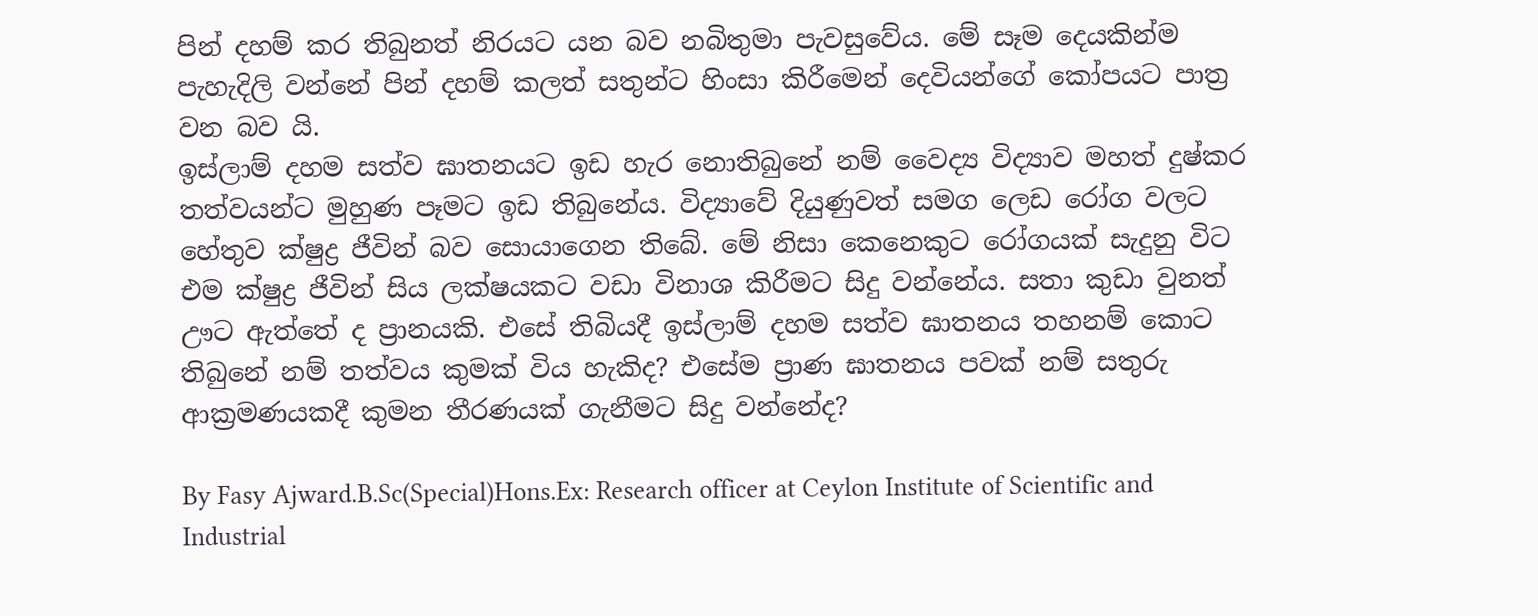පින් දහම් කර තිබුනත් නිරයට යන බව නබිතුමා පැවසුවේය. මේ සෑම දෙයකින්ම පැහැදිලි වන්නේ පින් දහම් කලත් සතුන්ට හිංසා කිරීමෙන් දෙවියන්ගේ කෝපයට පාත්‍ර වන බව යි.
ඉස්ලාම් දහම සත්ව ඝාතනයට ඉඩ හැර නොතිබුනේ නම් වෛද්‍ය විද්‍යාව මහත් දුෂ්කර තත්වයන්ට මුහුණ පෑමට ඉඩ තිබුනේය. විද්‍යාවේ දියුණුවත් සමග ලෙඩ රෝග වලට හේතුව ක්ෂුද්‍ර ජීවින් බව සොයාගෙන තිබේ. මේ නිසා කෙනෙකුට රෝගයක් සැදුනු විට එම ක්ෂුද්‍ර ජීවින් සිය ලක්ෂයකට වඩා විනාශ කිරීමට සිදු වන්නේය. සතා කුඩා වුනත් ඌට ඇත්තේ ද ප්‍රානයකි. එසේ තිබියදී ඉස්ලාම් දහම සත්ව ඝාතනය තහනම් කොට තිබුනේ නම් තත්වය කුමක් විය හැකිද? එසේම ප්‍රාණ ඝාතනය පවක් නම් සතුරු ආක්‍රමණයකදී කුමන තීරණයක් ගැනීමට සිදු වන්නේද?

By Fasy Ajward.B.Sc(Special)Hons.Ex: Research officer at Ceylon Institute of Scientific and Industrial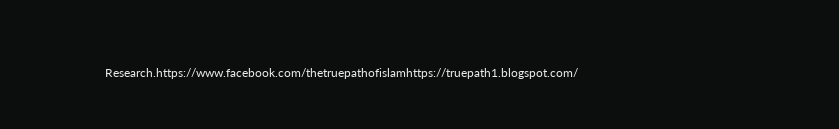Research.https://www.facebook.com/thetruepathofislamhttps://truepath1.blogspot.com/